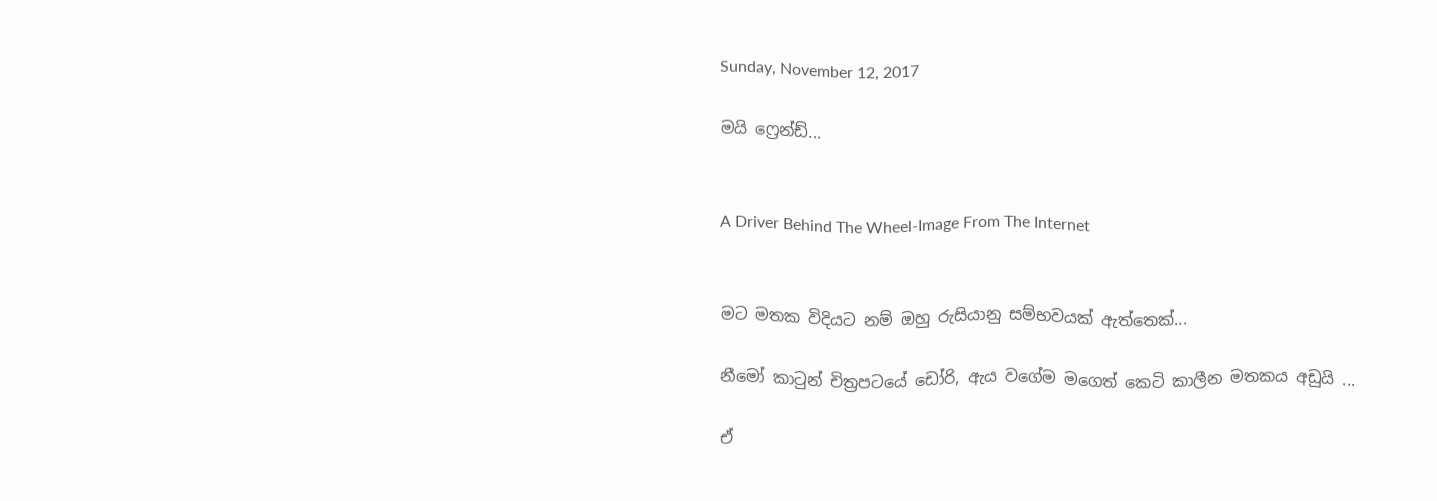Sunday, November 12, 2017

මයි ෆ්‍රෙන්ඩ්...


A Driver Behind The Wheel-Image From The Internet


මට මතක විදියට නම් ඔහු රුසියානු සම්භවයක් ඇත්තෙක්...

නීමෝ කාටුන් චිත්‍රපටයේ ඩෝරි, ඇය වගේම මගෙත් කෙටි කාලීන මතකය අඩුයි ...

ඒ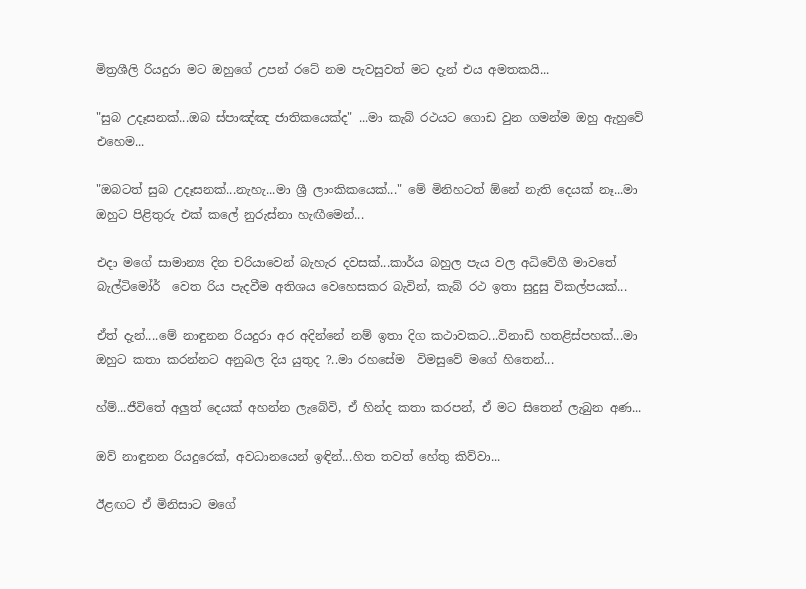මිත්‍රශීලි රියදුරා මට ඔහුගේ උපන් රටේ නම පැවසුවත් මට දැන් එය අමතකයි...

"සුබ උදෑසනක්...ඔබ ස්පාඤ්ඤ ජාතිකයෙක්ද" ...මා කැබ් රථයට ගොඩ වුන ගමන්ම ඔහු ඇහුවේ එහෙම...

"ඔබටත් සුබ උදෑසනක්...නැහැ...මා ශ්‍රී ලාංකිකයෙක්..." මේ මිනිහටත් ඕනේ නැති දෙයක් නෑ...මා ඔහුට පිළිතුරු එක් කලේ නුරුස්නා හැඟීමෙන්...

එදා මගේ සාමාන්‍ය දින චරියාවෙන් බැහැර දවසක්...කාර්ය බහුල පැය වල අධිවේගී මාවතේ බැල්ටිමෝර්  වෙත රිය පැදවීම අතිශය වෙහෙසකර බැවින්, කැබ් රථ ඉතා සුදුසු විකල්පයක්...

ඒත් දැන්....මේ නාඳුනන රියදුරා අර අදින්නේ නම් ඉතා දිග කථාවකට...විනාඩි හතළිස්පහක්...මා ඔහුට කතා කරන්නට අනුබල දිය යුතුද ?..මා රහසේම  විමසුවේ මගේ හිතෙන්...

හ්ම්...ජීවිතේ අලුත් දෙයක් අහන්න ලැබේවි, ඒ හින්ද කතා කරපන්, ඒ මට සිතෙන් ලැබුන අණ...

ඔව් නාඳුනන රියදුරෙක්, අවධානයෙන් ඉඳින්...හිත තවත් හේතු කිව්වා...

ඊළඟට ඒ මිනිසාට මගේ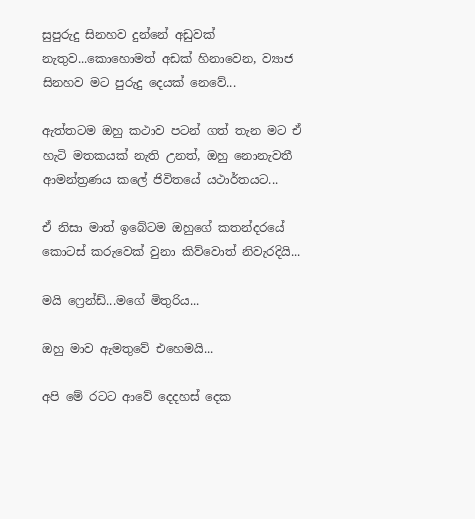සුපුරුදු සිනහව දුන්නේ අඩුවක් නැතුව...කොහොමත් අඩක් හිනාවෙන, ව්‍යාජ සිනහව මට පුරුදු දෙයක් නෙවේ...

ඇත්තටම ඔහු කථාව පටන් ගත් තැන මට ඒ හැටි මතකයක් නැති උනත්, ඔහු නොනැවතී ආමන්ත්‍රණය කලේ ජිවිතයේ යථාර්තයට...

ඒ නිසා මාත් ඉබේටම ඔහුගේ කතන්දරයේ කොටස් කරුවෙක් වුනා කිව්වොත් නිවැරදියි...

මයි ෆ්‍රෙන්ඩ්...මගේ මිතුරිය...

ඔහු මාව ඇමතුවේ එහෙමයි...

අපි මේ රටට ආවේ දෙදහස් දෙක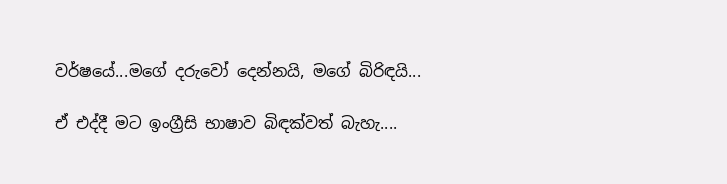වර්ෂයේ...මගේ දරුවෝ දෙන්නයි, මගේ බිරිඳයි...

ඒ එද්දී මට ඉංග්‍රීසි භාෂාව බිඳක්වත් බැහැ....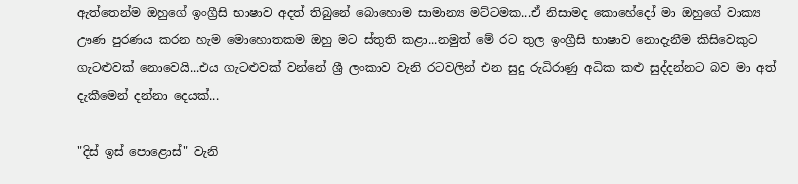ඇත්තෙන්ම ඔහුගේ ඉංග්‍රීසි භාෂාව අදත් තිබුනේ බොහොම සාමාන්‍ය මට්ටමක...ඒ නිසාමද කොහේදෝ මා ඔහුගේ වාක්‍ය ඌණ පුරණය කරන හැම මොහොතකම ඔහු මට ස්තුති කළා...නමුත් මේ රට තුල ඉංග්‍රීසි භාෂාව නොදැනීම කිසිවෙකුට ගැටළුවක් නොවෙයි...එය ගැටළුවක් වන්නේ ශ්‍රී ලංකාව වැනි රටවලින් එන සුදු රුධිරාණු අධික කළු සුද්දන්නට බව මා අත්‍ දැකීමෙන් දන්නා දෙයක්...

"දිස් ඉස් පොළොස්" වැනි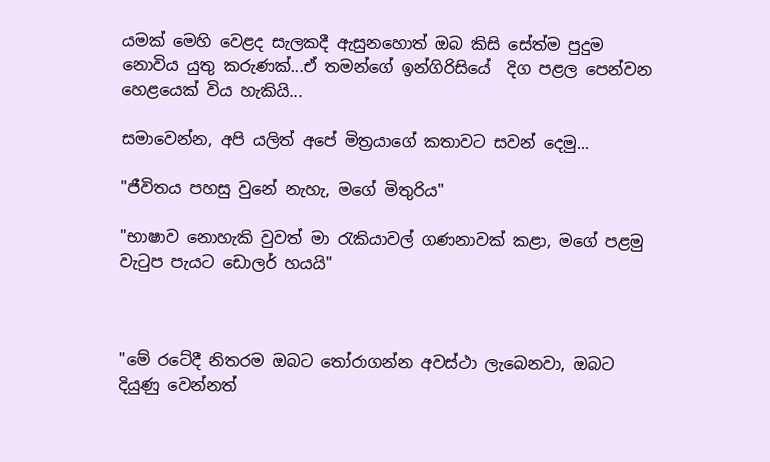යමක් මෙහි වෙළද සැලකදී ඇසුනහොත් ඔබ කිසි සේත්ම පුදුම නොවිය යුතු කරුණක්...ඒ තමන්ගේ ඉන්ගිරිසියේ  දිග පළල පෙන්වන හෙළයෙක් විය හැකියි...

සමාවෙන්න, අපි යලිත් අපේ මිත්‍රයාගේ කතාවට සවන් දෙමු...

"ජීවිතය පහසු වුනේ නැහැ, මගේ මිතුරිය"

"භාෂාව නොහැකි වුවත් මා රැකියාවල් ගණනාවක් කළා, මගේ පළමු වැටුප පැයට ඩොලර් හයයි"



"මේ රටේදී නිතරම ඔබට තෝරාගන්න අවස්ථා ලැබෙනවා, ඔබට දියුණු වෙන්නත්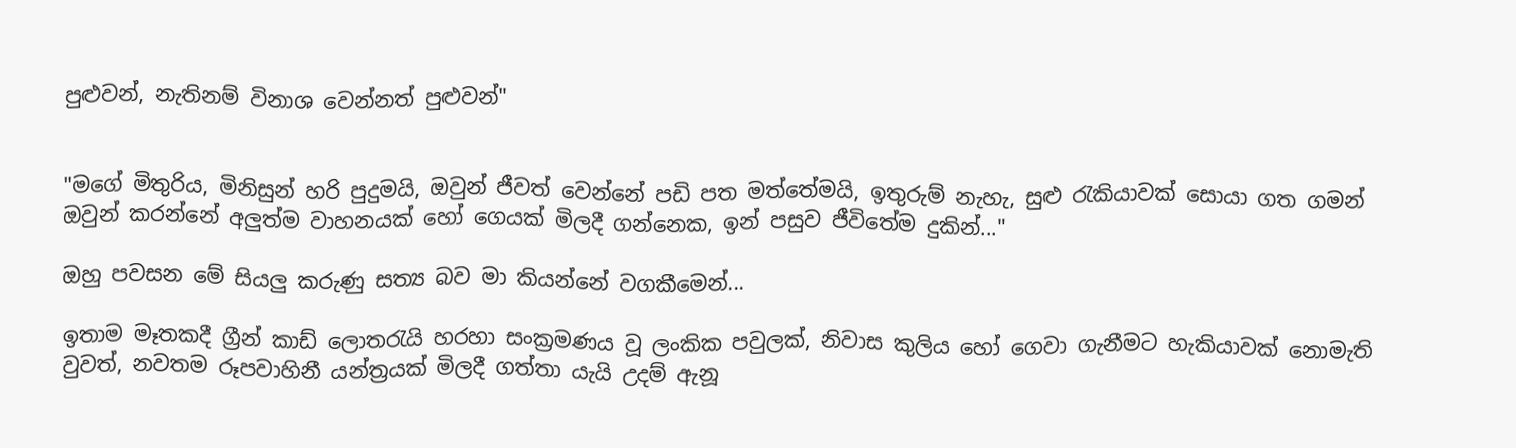පුළුවන්, නැතිනම් විනාශ වෙන්නත් පුළුවන්"


"මගේ මිතුරිය, මිනිසුන් හරි පුදුමයි, ඔවුන් ජීවත් වෙන්නේ පඩි පත මත්තේමයි, ඉතුරුම් නැහැ, සුළු රැකියාවක් සොයා ගත ගමන් ඔවුන් කරන්නේ අලුත්ම වාහනයක් හෝ ගෙයක් මිලදී ගන්නෙක, ඉන් පසුව ජීවිතේම දුකින්..."

ඔහු පවසන මේ සියලු කරුණු සත්‍ය බව මා කියන්නේ වගකීමෙන්...

ඉතාම මෑතකදී ග්‍රීන් කාඩ් ලොතරැයි හරහා සංක්‍රමණය වූ ලංකික පවුලක්, නිවාස කුලිය හෝ ගෙවා ගැනීමට හැකියාවක් නොමැති වුවත්, නවතම රූපවාහිනී යන්ත්‍රයක් මිලදී ගත්තා යැයි උදම් ඇනූ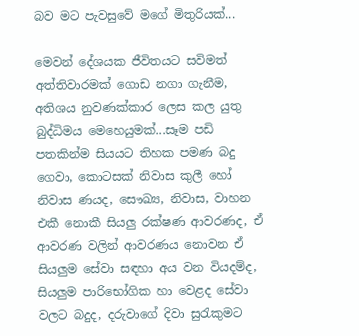බව මට පැවසුවේ මගේ මිතුරියක්...

මෙවන් දේශයක ජීවිතයට සවිමත් අත්තිවාරමක් ගොඩ නගා ගැනීම, අතිශය නුවණක්කාර ලෙස කල යුතු බුද්ධිමය මෙහෙයුමක්...සෑම පඩි පතකින්ම සියයට තිහක පමණ බදු ගෙවා, කොටසක් නිවාස කුලී හෝ නිවාස ණයද, සෞඛ්‍ය, නිවාස, වාහන එකී නොකී සියලු රක්ෂණ ආවරණද, ඒ ආවරණ වලින් ආවරණය නොවන ඒ සියලුම සේවා සඳහා අය වන වියදම්ද, සියලුම පාරිභෝගික හා වෙළද සේවා වලට බදුද, දරුවාගේ දිවා සුරැකුමට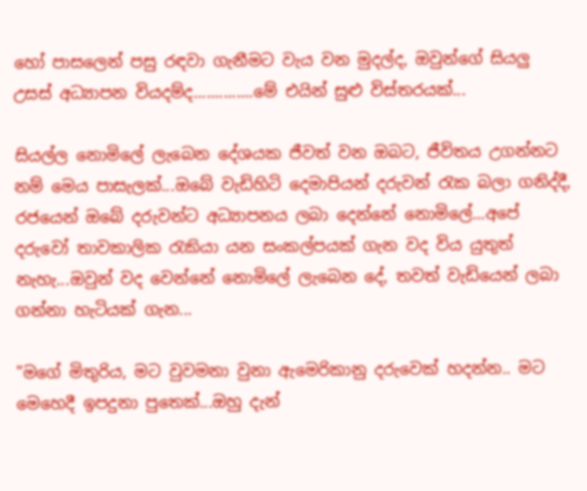හෝ පාසලෙන් පසු රඳවා ගැනීමට වැය වන මුදල්ද, ඔවුන්ගේ සියලු උසස් අධ්‍යාපන වියදම්ද..............මේ එයින් සුළු විස්තරයක්...

සියල්ල නොමිලේ ලැබෙන දේශයක ජීවත් වන ඔබට, ජීවිතය උගන්නට නම් මෙය පාසැලක්...ඔබේ වැඩිහිටි දෙමාපියන් දරුවන් රැක බලා ගනිද්දී, රජයෙන් ඔබේ දරුවන්ට අධ්‍යාපනය ලබා දෙන්නේ නොමිලේ...අපේ දරුවෝ තාවකාලික රැකියා යන සංකල්පයක් ගැන වද විය යුතුත් නැහැ...ඔවුන් වද වෙන්නේ නොමිලේ ලැබෙන දේ, තවත් වැඩියෙන් ලබා ගන්නා හැටියක් ගැන...

"මගේ මිතුරිය, මට වුවමනා වුනා ඇමෙරිකානු දරුවෙක් හදන්න.. මට මෙහෙදී ඉපදුනා පුතෙක්...ඔහු දැන්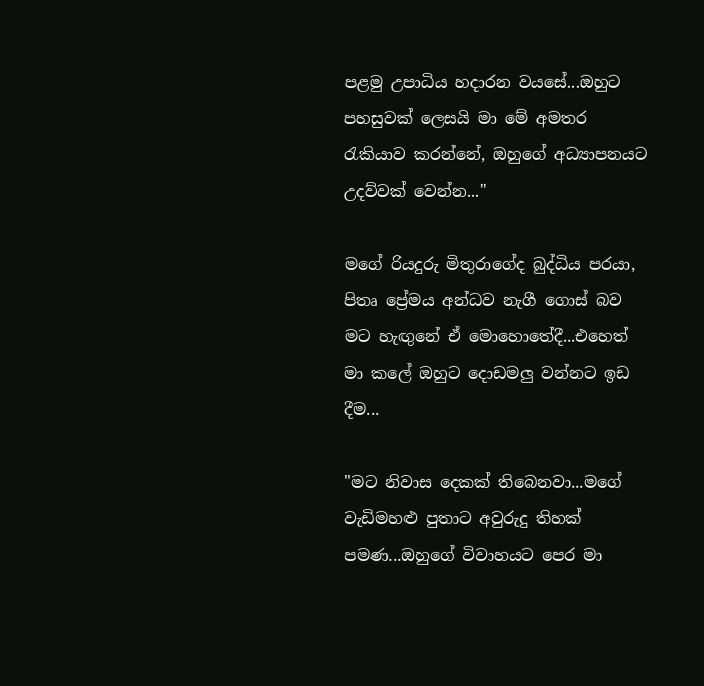පළමු උපාධිය හදාරන වයසේ...ඔහුට පහසුවක් ලෙසයි මා මේ අමතර රැකියාව කරන්නේ, ඔහුගේ අධ්‍යාපනයට උදව්වක් වෙන්න..."

මගේ රියදුරු මිතුරාගේද බුද්ධිය පරයා, පිතෘ ප්‍රේමය අන්ධව නැගී ගොස් බව මට හැඟුනේ ඒ මොහොතේදී...එහෙත් මා කලේ ඔහුට දොඩමලු වන්නට ඉඩ දීම...

"මට නිවාස දෙකක් තිබෙනවා...මගේ වැඩිමහළු පුතාට අවුරුදු තිහක් පමණ...ඔහුගේ විවාහයට පෙර මා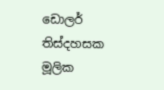ඩොලර් තිස්දහසක මූලික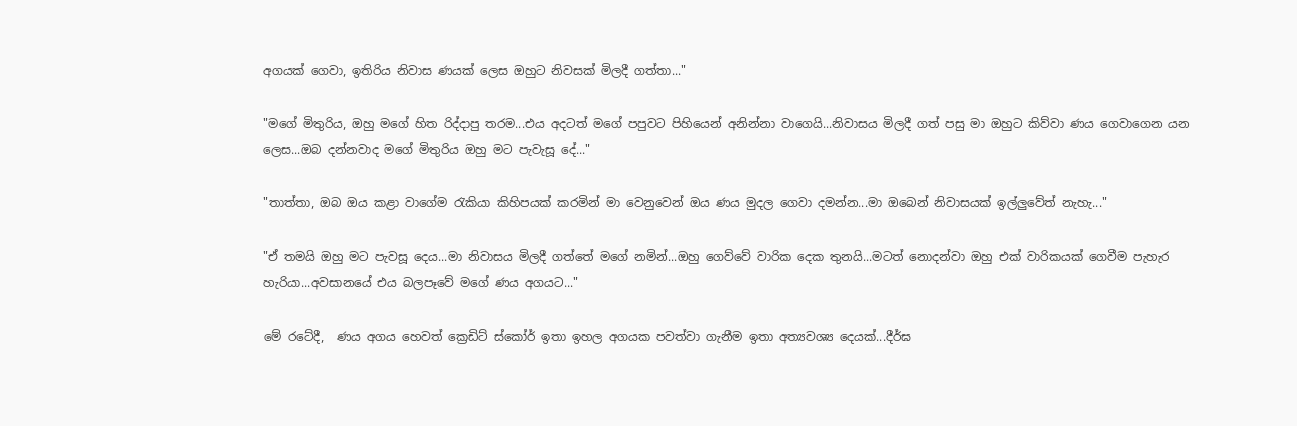අගයක් ගෙවා, ඉතිරිය නිවාස ණයක් ලෙස ඔහුට නිවසක් මිලදී ගත්තා..."

"මගේ මිතුරිය, ඔහු මගේ හිත රිද්දාපු තරම...එය අදටත් මගේ පපුවට පිහියෙන් අනින්නා වාගෙයි...නිවාසය මිලදී ගත්‍ පසු මා ඔහුට කිව්වා ණය ගෙවාගෙන යන ලෙස...ඔබ දන්නවාද මගේ මිතුරිය ඔහු මට පැවැසූ දේ..."

"තාත්තා, ඔබ ඔය කළා වාගේම රැකියා කිහිපයක් කරමින් මා වෙනුවෙන් ඔය ණය මුදල ගෙවා දමන්න...මා ඔබෙන් නිවාසයක් ඉල්ලුවේත් නැහැ..."

"ඒ තමයි ඔහු මට පැවසූ දෙය...මා නිවාසය මිලදී ගත්තේ මගේ නමින්...ඔහු ගෙව්වේ වාරික දෙක තුනයි...මටත් නොදන්වා ඔහු එක් වාරිකයක් ගෙවීම පැහැර හැරියා...අවසානයේ එය බලපෑවේ මගේ ණය අගයට..."

මේ රටේදී,  ණය අගය හෙවත් ක්‍රෙඩිට් ස්කෝර් ඉතා ඉහල අගයක පවත්වා ගැනීම ඉතා අත්‍යවශ්‍ය දෙයක්...දීර්ඝ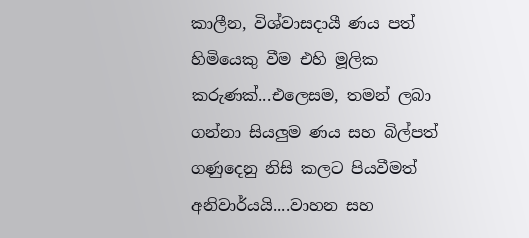කාලීන, විශ්වාසදායී ණය පත් හිමියෙකු වීම එහි මූලික කරුණක්...එලෙසම, තමන් ලබා ගන්නා සියලුම ණය සහ බිල්පත් ගණුදෙනු නිසි කලට පියවීමත් අනිවාර්යයි....වාහන සහ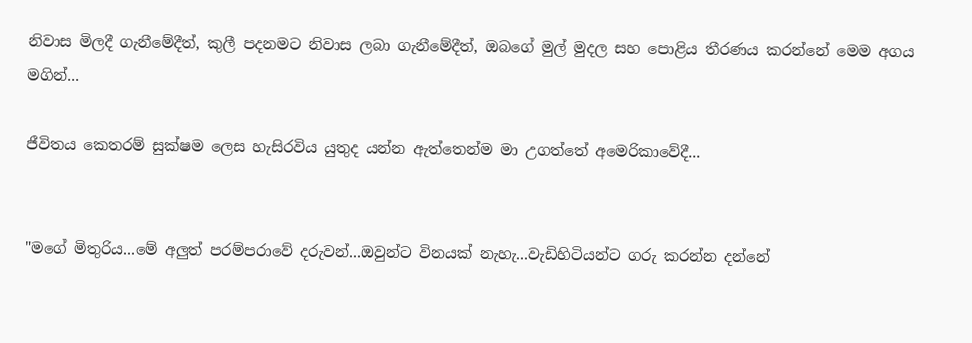නිවාස මිලදී ගැනීමේදීත්, කුලී පදනමට නිවාස ලබා ගැනීමේදීත්, ඔබගේ මුල් මුදල සහ පොළිය තීරණය කරන්නේ මෙම අගය මගින්...

ජීවිතය කෙතරම් සුක්ෂම ලෙස හැසිරවිය යුතුද යන්න ඇත්තෙන්ම මා උගත්තේ අමෙරිකාවේදී...


"මගේ මිතුරිය...මේ අලුත් පරම්පරාවේ දරුවන්...ඔවුන්ට විනයක් නැහැ...වැඩිහිටියන්ට ගරු කරන්න දන්නේ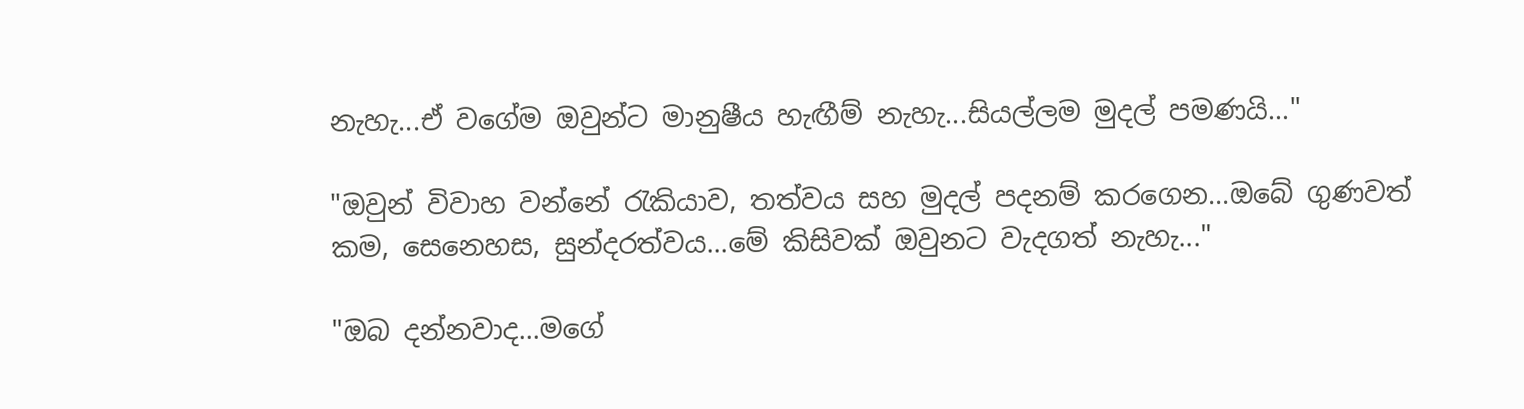නැහැ...ඒ වගේම ඔවුන්ට මානුෂීය හැඟීම් නැහැ...සියල්ලම මුදල් පමණයි..."

"ඔවුන් විවාහ වන්නේ රැකියාව, තත්වය සහ මුදල් පදනම් කරගෙන...ඔබේ ගුණවත් කම, සෙනෙහස, සුන්දරත්වය...මේ කිසිවක් ඔවුනට වැදගත් නැහැ..."

"ඔබ දන්නවාද...මගේ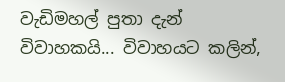වැඩිමහල් පුතා දැන් විවාහකයි... විවාහයට කලින්,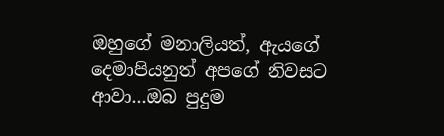ඔහුගේ මනාලියත්, ඇයගේ දෙමාපියනුත් අපගේ නිවසට ආවා...ඔබ පුදුම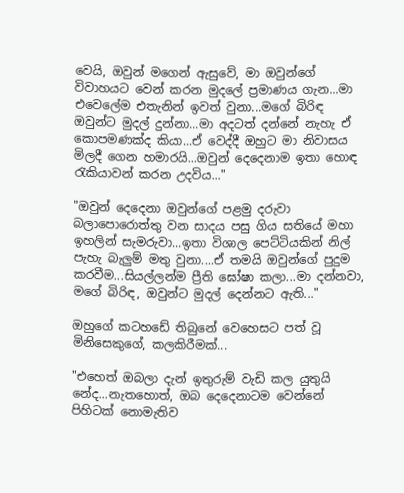වෙයි, ඔවුන් මගෙන් ඇසුවේ, මා ඔවුන්ගේ විවාහයට වෙන් කරන මුදලේ ප්‍රමාණය ගැන...මා එවෙලේම එතැනින් ඉවත් වුනා...මගේ බිරිඳ ඔවුන්ට මුදල් දුන්නා...මා අදටත් දන්නේ නැහැ ඒ කොපමණක්ද කියා...ඒ වෙද්දී ඔහුට මා නිවාසය මිලදී ගෙන හමාරයි...ඔවුන් දෙදෙනාම ඉතා හොඳ රැකියාවන් කරන උදවිය..."

"ඔවුන් දෙදෙනා ඔවුන්ගේ පළමු දරුවා බලාපොරොත්තු වන සාදය පසු ගිය සතියේ මහා ඉහලින් සැමරුවා...ඉතා විශාල පෙට්ටියකින් නිල් පැහැ බැලුම් මතු වුනා....ඒ තමයි ඔවුන්ගේ පුදුම කරවීම...සියල්ලන්ම ප්‍රීති ඝෝෂා කලා...මා දන්නවා, මගේ බිරිඳ, ඔවුන්ට මුදල් දෙන්නට ඇති..."

ඔහුගේ කටහඩේ තිබුනේ වෙහෙසට පත් වූ මිනිසෙකුගේ, කලකිරීමක්...

"එහෙත් ඔබලා දැන් ඉතුරුම් වැඩි කල යුතුයි නේද...නැතහොත්, ඔබ දෙදෙනාටම වෙන්නේ පිහිටක් නොමැතිව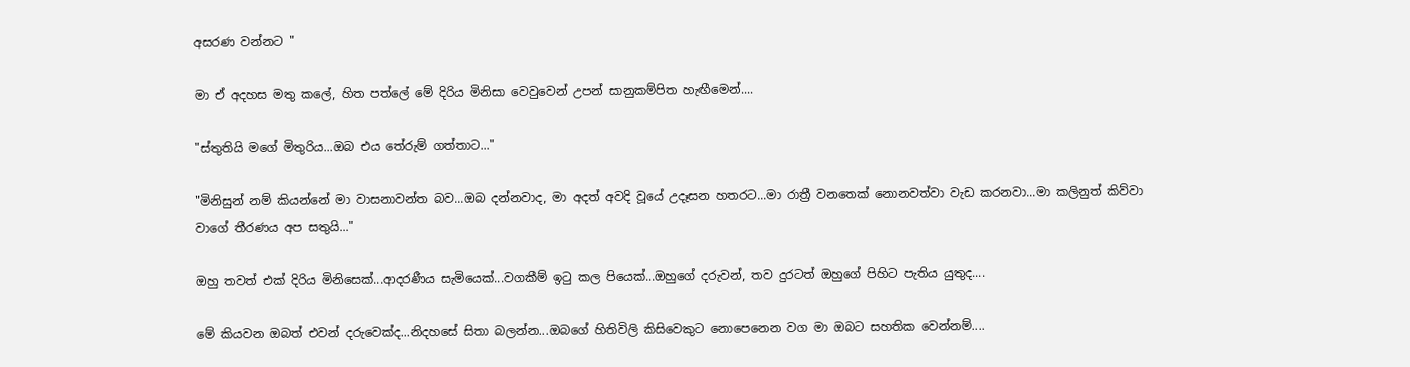අසරණ වන්නට "

මා ඒ අදහස මතු කලේ, හිත පත්ලේ මේ දිරිය මිනිසා වෙවුවෙන් උපන් සානුකම්පිත හැඟීමෙන්....

"ස්තුතියි මගේ මිතුරිය...ඔබ එය තේරුම් ගත්තාට..."

"මිනිසුන් නම් කියන්නේ මා වාසනාවන්ත බව...ඔබ දන්නවාද, මා අදත් අවදි වූයේ උදෑසන හතරට...මා රාත්‍රී වනතෙක් නොනවත්වා වැඩ කරනවා...මා කලිනුත් කිව්වා වාගේ තීරණය අප සතුයි..."

ඔහු තවත් එක් දිරිය මිනිසෙක්...ආදරණීය සැමියෙක්...වගකීම් ඉටු කල පියෙක්...ඔහුගේ දරුවන්, තව දුරටත් ඔහුගේ පිහිට පැතිය යුතුද....

මේ කියවන ඔබත් එවන් දරුවෙක්ද...නිදහසේ සිතා බලන්න...ඔබගේ හිතිවිලි කිසිවෙකුට නොපෙනෙන වග මා ඔබට සහතික වෙන්නම්....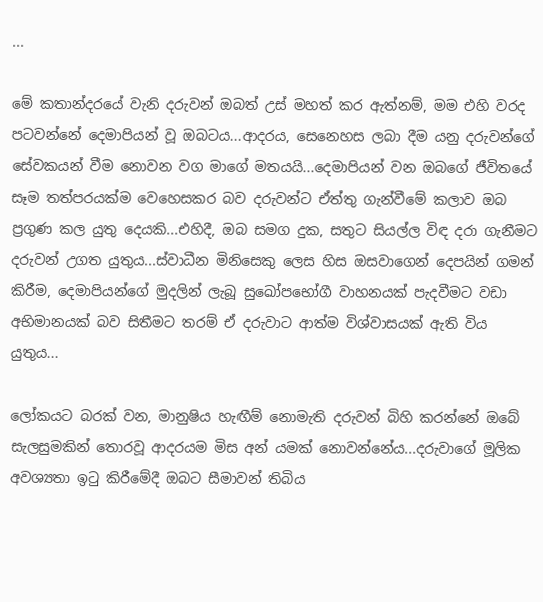...

මේ කතාන්දරයේ වැනි දරුවන් ඔබත් උස් මහත් කර ඇත්නම්, මම එහි වරද පටවන්නේ දෙමාපියන් වූ ඔබටය...ආදරය, සෙනෙහස ලබා දීම යනු දරුවන්ගේ සේවකයන් වීම නොවන වග මාගේ මතයයි...දෙමාපියන් වන ඔබගේ ජීවිතයේ සෑම තත්පරයක්ම වෙහෙසකර බව දරුවන්ට ඒත්තු ගැන්වීමේ කලාව ඔබ ප්‍රගුණ කල යුතු දෙයකි...එහිදී, ඔබ සමග දුක, සතුට සියල්ල විඳ දරා ගැනීමට දරුවන් උගත යුතුය...ස්වාධීන මිනිසෙකු ලෙස හිස ඔසවාගෙන් දෙපයින් ගමන් කිරීම, දෙමාපියන්ගේ මුදලින් ලැබූ සුඛෝපභෝගී වාහනයක් පැදවීමට වඩා අභිමානයක් බව සිතීමට තරම් ඒ දරුවාට ආත්ම විශ්වාසයක් ඇති විය යුතුය...

ලෝකයට බරක් වන, මානුෂිය හැඟීම් නොමැති දරුවන් බිහි කරන්නේ ඔබේ සැලසුමකින් තොරවූ ආදරයම මිස අන් යමක් නොවන්නේය...දරුවාගේ මූලික අවශ්‍යතා ඉටු කිරීමේදී ඔබට සීමාවන් තිබිය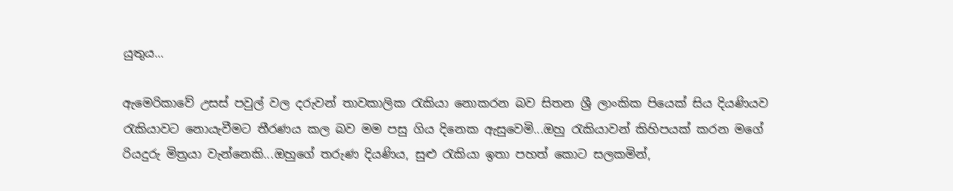යුතුය...

ඇමෙරිකාවේ උසස් පවුල් වල දරුවන් තාවකාලික රැකියා නොකරන බව සිතන ශ්‍රී ලාංකික පියෙක් සිය දියණියව රැකියාවට නොයැවීමට තීරණය කල බව මම පසු ගිය දිනෙක ඇසුවෙමි...ඔහු රැකියාවන් කිහිපයක් කරන මගේ රියදුරු මිත්‍රයා වැන්නෙකි...ඔහුගේ තරුණ දියණිය, සුළු රැකියා ඉතා පහත් කොට සලකමින්,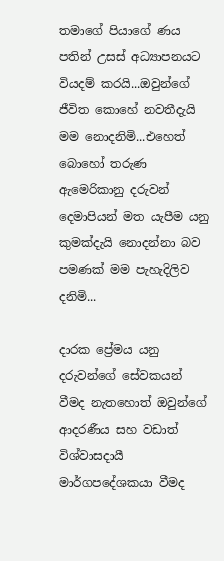තමාගේ පියාගේ ණය පතින් උසස් අධ්‍යාපනයට වියදම් කරයි...ඔවුන්ගේ ජීවිත කොහේ නවතීදැයි මම නොදනිමි...එහෙත් බොහෝ තරුණ ඇමෙරිකානු දරුවන් දෙමාපියන් මත යැපීම යනු කුමක්දැයි නොදන්නා බව පමණක් මම පැහැදිලිව දනිමි...

දාරක ප්‍රේමය යනු දරුවන්ගේ සේවකයන් වීමද නැතහොත් ඔවුන්ගේ ආදරණීය සහ වඩාත් විශ්වාසදායී මාර්ගපදේශකයා වීමද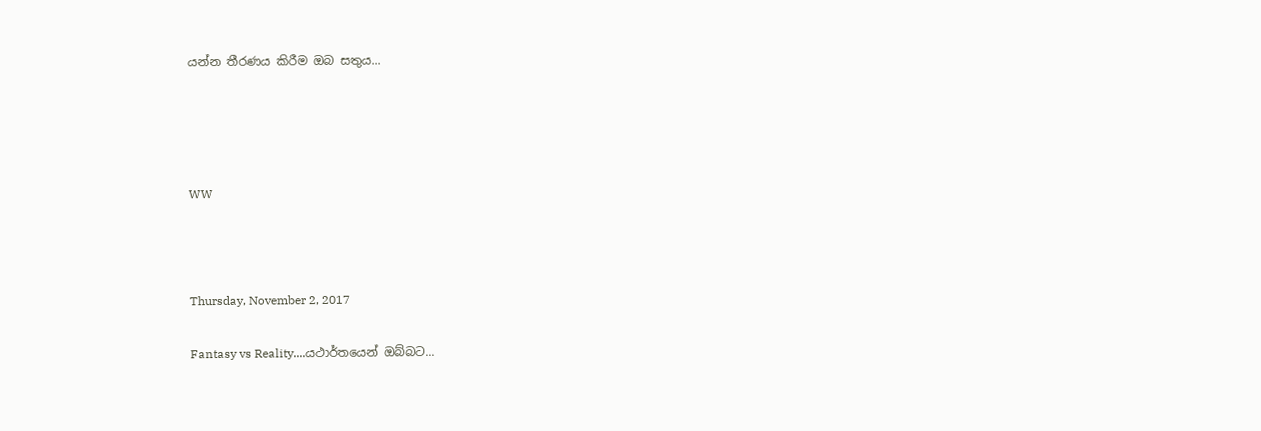යන්න තීරණය කිරීම ඔබ සතුය...




WW



Thursday, November 2, 2017

Fantasy vs Reality....යථාර්තයෙන් ඔබ්බට...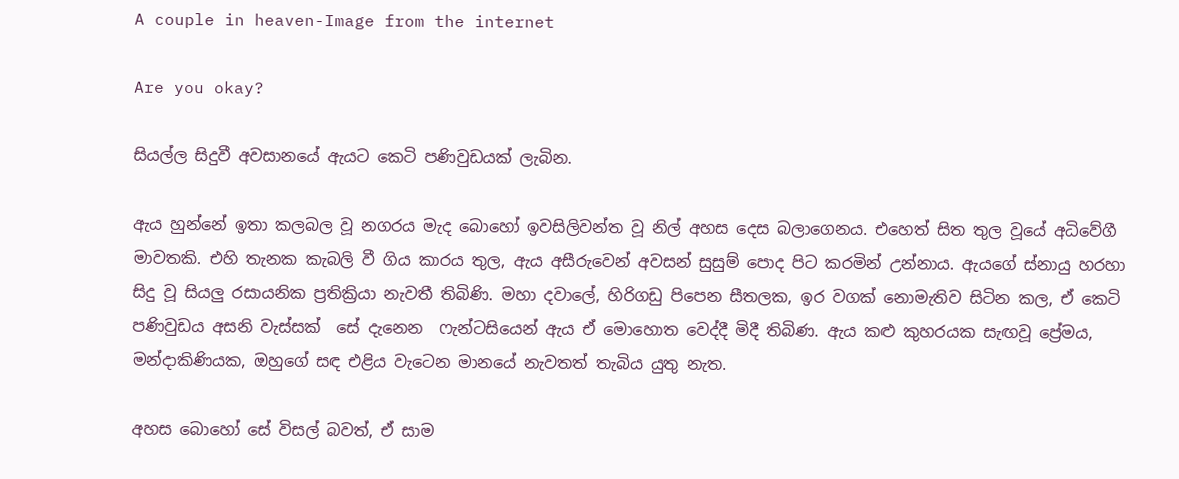A couple in heaven-Image from the internet

Are you okay?

සියල්ල සිදුවී අවසානයේ ඇයට කෙටි පණිවුඩයක් ලැබින.

ඇය හුන්නේ ඉතා කලබල වූ නගරය මැද බොහෝ ඉවසිලිවන්ත වූ නිල් අහස දෙස බලාගෙනය. එහෙත් සිත තුල වූයේ අධිවේගී මාවතකි. එහි තැනක කැබලි වී ගිය කාරය තුල, ඇය අසීරුවෙන් අවසන් සුසුම් පොද පිට කරමින් උන්නාය. ඇයගේ ස්නායු හරහා සිදු වූ සියලු රසායනික ප්‍රතික්‍රියා නැවතී තිබිණි. මහා දවාලේ, හිරිගඩු පිපෙන සීතලක, ඉර වගක් නොමැතිව සිටින කල, ඒ කෙටි පණිවුඩය අසනි වැස්සක්  සේ දැනෙන  ෆැන්ටසියෙන් ඇය ඒ මොහොත වෙද්දී මිදී තිබිණ. ඇය කළු කුහරයක සැඟවූ ප්‍රේමය, මන්දාකිණියක, ඔහුගේ සඳ එළිය වැටෙන මානයේ නැවතත් තැබිය යුතු නැත.

අහස බොහෝ සේ විසල් බවත්, ඒ සාම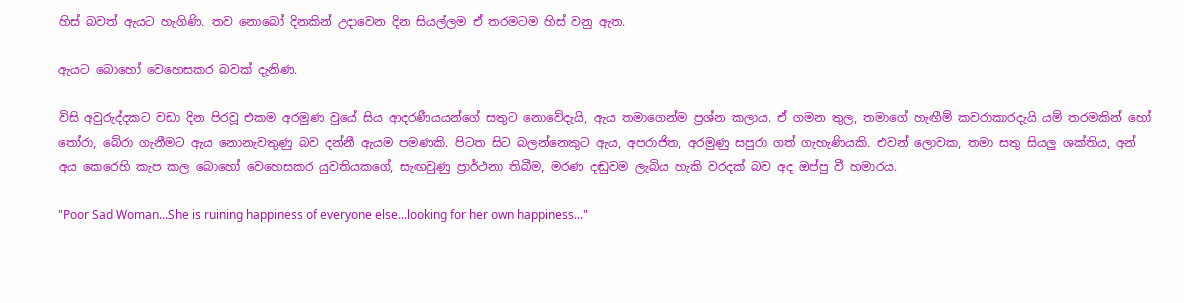හිස් බවත් ඇයට හැගිණි. තව නොබෝ දිනකින් උදාවෙන දින සියල්ලම ඒ තරමටම හිස් වනු ඇත.

ඇයට බොහෝ වෙහෙසකර බවක් දැනිණ.

විසි අවුරුද්දකට වඩා දින පිරවූ එකම අරමුණ වුයේ සිය ආදරණීයයන්ගේ සතුට නොවේදැයි, ඇය තමාගෙන්ම ප්‍රශ්න කලාය. ඒ ගමන තුල, තමාගේ හැඟීම් කවරාකාරදැයි යම් තරමකින් හෝ තෝරා, බේරා ගැනීම‍ට ඇය නොනැවතුණු බව දන්නී ඇයම පමණකි. පිටත සිට බලන්නෙකුට ඇය, අපරාජිත, අරමුණු සපුරා ගත් ගැහැණියකි. එවන් ලොවක, තමා සතු සියලු ශක්තිය, අන් අය කෙරෙහි කැප කල බොහෝ වෙහෙසකර යුවතියකගේ, සැඟවුණු ප්‍රාර්ථනා තිබීම, මරණ දඬුවම ලැබිය හැකි වරදක් බව අද ඔප්පු වී හමාරය.

"Poor Sad Woman...She is ruining happiness of everyone else...looking for her own happiness..."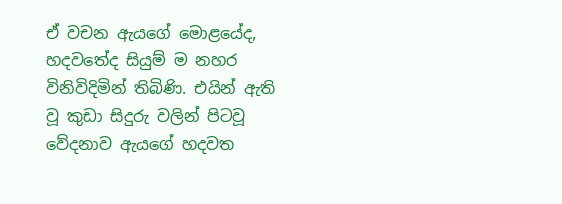ඒ වචන ඇයගේ මොළයේද, හදවතේද සියුම් ම නහර විනිවිදිමින් තිබිණි. එයින් ඇති වූ කුඩා සිදුරු වලින් පිටවූ වේදනාව ඇයගේ හදවත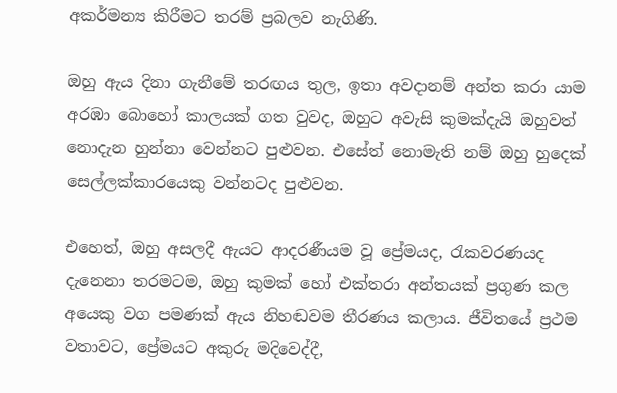අකර්මන්‍ය කිරීමට තරම් ප්‍රබලව නැගිණි.

ඔහු ඇය දිනා ගැනීමේ තරඟය තුල, ඉතා අවදානම් අන්ත කරා යාම අරඹා බොහෝ කාලයක් ගත වුවද, ඔහුට අවැසි කුමක්දැයි ඔහුවත් නොදැන හුන්නා වෙන්නට පුළුවන. එසේත් නොමැති නම් ඔහු හුදෙක් සෙල්ලක්කාරයෙකු වන්නටද පුළුවන.

එහෙත්, ඔහු අසලදී ඇයට ආදරණීයම වූ ප්‍රේමයද, රැකවරණයද දැනෙනා තරමටම, ඔහු කුමක් හෝ එක්තරා අන්තයක් ප්‍රගුණ කල අයෙකු වග පමණක් ඇය නිහඬවම තීරණය කලාය. ජීවිතයේ ප්‍රථම වතාවට, ප්‍රේමයට අකුරු මදිවෙද්දී,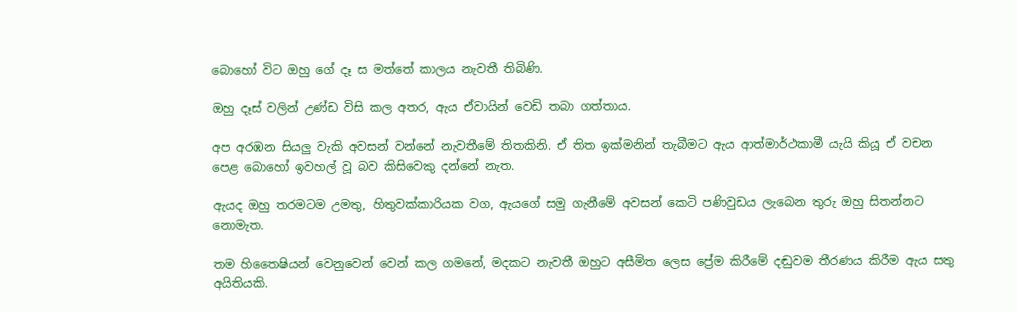බොහෝ විට ඔහු ගේ දෑ ස මත්තේ කාලය නැවතී තිබිණි.

ඔහු දෑස් වලින් උණ්ඩ විසි කල අතර, ඇය ඒවායින් වෙඩි තබා ගත්තාය.

අප අරඹන සියලු වැකි අවසන් වන්නේ නැවතීමේ තිතකිනි. ඒ තිත ඉක්මනින් තැබීමට ඇය ආත්මාර්ථකාමී යැයි කියූ ඒ වචන පෙළ බොහෝ ඉවහල් වූ බව කිසිවෙකු දන්නේ නැත.

ඇයද ඔහු තරමටම උමතු, හිතුවක්කාරියක වග, ඇයගේ සමු ගැනීමේ අවසන් කෙටි පණිවුඩය ලැබෙන තුරු ඔහු සිතන්නට නොමැත.

තම හිතෛෂියන් වෙනුවෙන් වෙන් කල ගමනේ, මදකට නැවතී ඔහුට අසීමිත ලෙස ප්‍රේම කිරීමේ දඬුවම තීරණය කිරීම ඇය සතු අයිතියකි.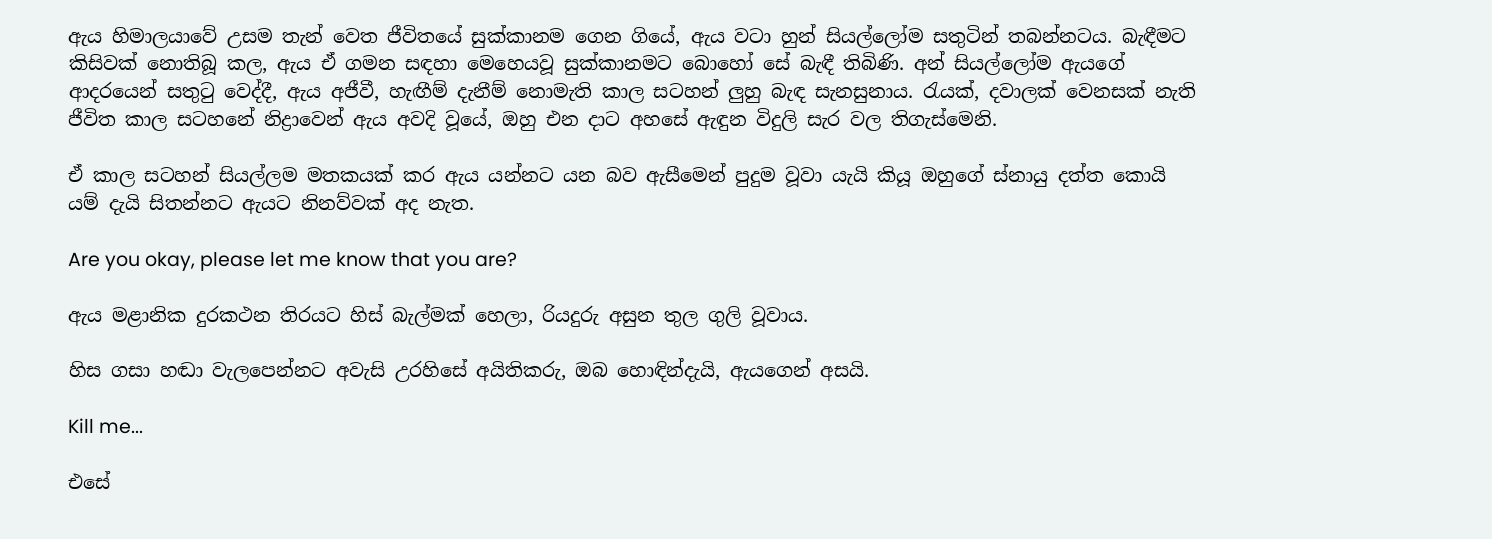ඇය හිමාලයාවේ උසම තැන් වෙත ජීවිතයේ සුක්කානම ගෙන ගියේ, ඇය වටා හුන් සියල්ලෝම සතුටින් තබන්නටය. බැඳීමට කිසිවක් නොතිබූ කල, ඇය ඒ ගමන සඳහා මෙහෙයවූ සුක්කානමට බොහෝ සේ බැඳී තිබිණි. අන් සියල්ලෝම ඇයගේ ආදරයෙන් සතුටු වෙද්දී, ඇය අජීවී, හැඟීම් දැනීම් නොමැති කාල සටහන් ලුහු බැඳ සැනසුනාය. රැයක්, දවාලක් වෙනසක් නැති ජීවිත කාල සටහනේ නිද්‍රාවෙන් ඇය අවදි වූයේ, ඔහු එන දාට අහසේ ඇඳුන විදුලි සැර වල තිගැස්මෙනි.

ඒ කාල සටහන් සියල්ලම මතකයක් කර ඇය යන්නට යන බව ඇසීමෙන් පුදුම වූවා යැයි කියූ ඔහුගේ ස්නායු දත්ත කොයි යම් දැයි සිතන්නට ඇයට නිනව්වක් අද නැත.

Are you okay, please let me know that you are?

ඇය මළානික දුරකථන තිරයට හිස් බැල්මක් හෙලා, රියදුරු අසුන තුල ගුලි වූවාය.

හිස ගසා හඬා වැලපෙන්නට අවැසි උරහිසේ අයිතිකරු, ඔබ හොඳින්දැයි, ඇයගෙන් අසයි.

Kill me...

එසේ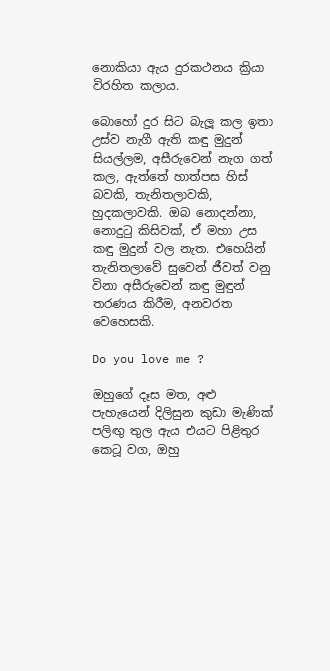නොකියා ඇය දුරකථනය ක්‍රියා විරහිත කලාය.

බොහෝ දුර සිට බැලූ කල ඉතා උස්ව නැගී ඇති කඳු මුදුන් සියල්ලම, අසීරුවෙන් නැග ගත්‍ කල, ඇත්තේ හාත්පස හිස් බවකි, තැනිතලාවකි, හුදකලාවකි. ඔබ නොදන්නා, නොදුටු කිසිවක්, ඒ මහා උස කඳු මුදුන් වල නැත. එහෙයින්  තැනිතලාවේ සුවෙන් ජීවත් වනු විනා අසීරුවෙන් කඳු මුඳුන් තරණය කිරීම, අනවරත වෙහෙසකි.

Do you love me ?

ඔහුගේ දෑස මත, අළු පැහැයෙන් දිලිසුන කුඩා මැණික් පලිඟු තුල ඇය එයට පිළිතුර කෙටූ වග, ඔහු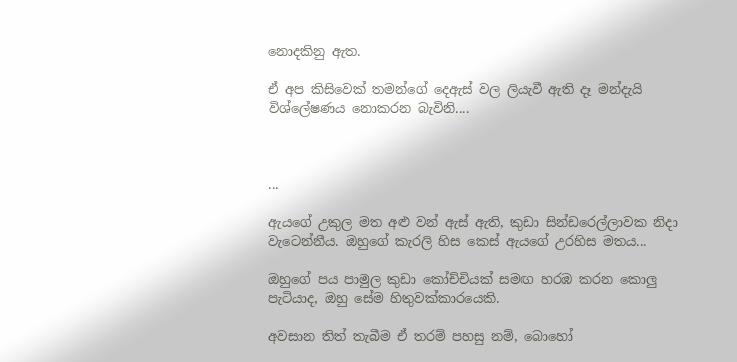නොදකිනු ඇත.

ඒ අප කිසිවෙක් තමන්ගේ දෙඇස් වල ලියැවී ඇති දෑ මන්දැයි විශ්ලේෂණය නොකරන බැවිනි....



...

ඇයගේ උකුල මත අළු වන් ඇස් ඇති, කුඩා සින්ඩරෙල්ලාවක නිදා වැටෙන්නීය. ඔහුගේ කැරලි හිස කෙස් ඇයගේ උරහිස මතය...

ඔහුගේ පය පාමුල කුඩා කෝච්චියක් සමඟ හරඹ කරන කොලු පැටියාද, ඔහු සේම හිතුවක්කාරයෙකි.

අවසාන තිත් තැබීම ඒ තරම් පහසු නම්, බොහෝ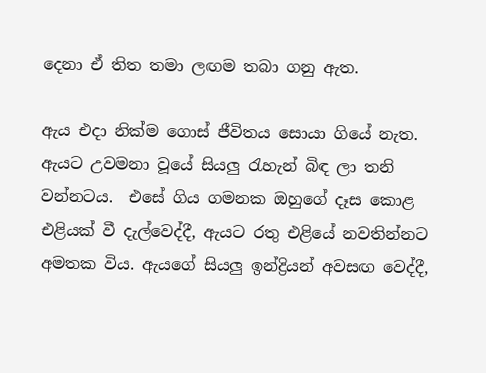දෙනා ඒ තිත තමා ලඟම තබා ගනු ඇත.

ඇය එදා නික්ම ගොස් ජීවිතය සොයා ගියේ නැත. ඇයට උවමනා වූයේ සියලු රැහැන් බිඳ ලා තනි වන්නටය.  එසේ ගිය ගමනක ඔහුගේ දෑස කොළ එළියක් වී දැල්වෙද්දී, ඇයට රතු එළියේ නවතින්නට අමතක විය. ඇයගේ සියලු ඉන්ද්‍රියන් අවසඟ වෙද්දී,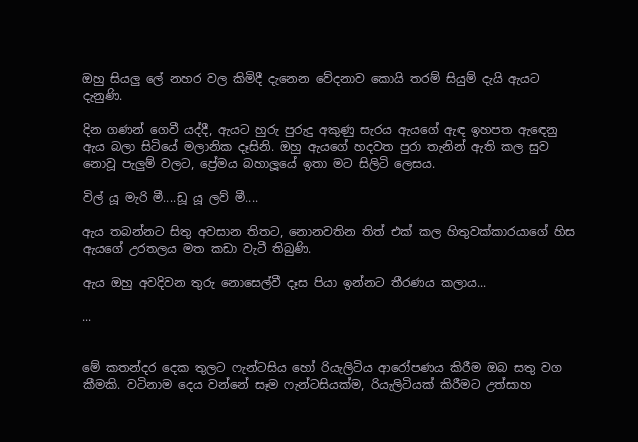ඔහු සියලු ලේ නහර වල කිමිදී දැනෙන වේදනාව කොයි තරම් සියුම් දැයි ඇයට දැනුණි.

දින ගණන් ගෙවී යද්දී, ඇයට හුරු පුරුදු අකුණු සැරය ඇයගේ ඇඳ ඉහපත ඇඳෙනු ඇය බලා සිටියේ මලානික දෑසිනි. ඔහු ඇයගේ හදවත පුරා තැනින් ඇති කල සුව නොවූ පැලුම් වලට, ප්‍රේමය බහාලූයේ ඉතා මට සිලිටි ලෙසය.

විල් යූ මැරි මී....ඩූ යූ ලව් මී....

ඇය තබන්නට සිතු අවසාන තිතට, නොනවතින තිත් එක්‌ කල හිතුවක්කාරයාගේ හිස ඇයගේ උරතලය මත කඩා වැටී තිබුණි.

ඇය ඔහු අවදිවන තුරු නොසෙල්වී දෑස පියා ඉන්නට තීරණය කලාය...

...


මේ කතන්දර දෙක තුලට ෆැන්ටසිය හෝ රියැලිටිය ආරෝපණය කිරීම ඔබ සතු වග කීමකි. වටිනාම දෙය වන්නේ සෑම ෆැන්ටසියක්ම, රියැලිටියක් කිරීමට උත්සාහ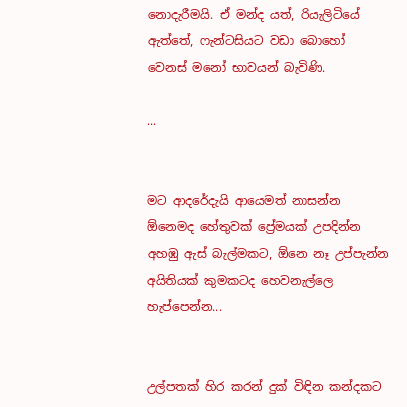නොදැරීමයි. ඒ මන්ද යත්, රියැලිටියේ ඇත්තේ, ෆැන්ටසියට වඩා බොහෝ වෙනස් මනෝ භාවයන් බැවිණි.

...


මට ආදරේදැයි ආයෙමත් නාසන්න
ඕනෙමද හේතුවක් ප්‍රේමයක් උපදින්න
අහඹු ඇස් බැල්මකට, ඕනෙ නෑ උප්පැන්න
අයිතියක් කුමකටද හෙවනැල්ලෙ හැප්පෙන්න...


උල්පතක් හිර කරන් දුක් විඳින කන්දකට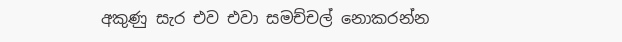අකුණු සැර එව එවා සමච්චල් නොකරන්න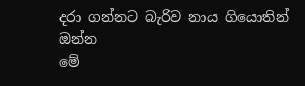දරා ගන්නට බැරිව නාය ගියොතින් ඔන්න
මේ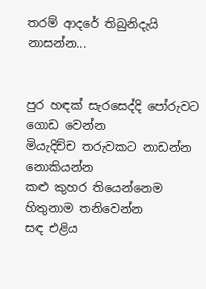තරම් ආදරේ තිබුනිදැයි නාසන්න...


පුර හඳක් සැරසෙද්දි පෝරුවට ගොඩ වෙන්න
මියැදිච්ච තරුවකට නාඩන්න නොකියන්න
කළු කුහර තියෙන්නෙම හිතුනාම තනිවෙන්න
සඳ එළිය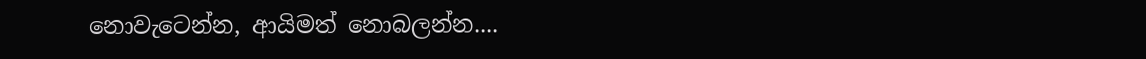නොවැටෙන්න, ආයිමත් නොබලන්න....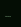...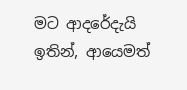මට ආදරේදැයි ඉතින්, ආයෙමත්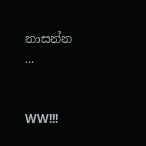නාසන්න
...


WW!!!